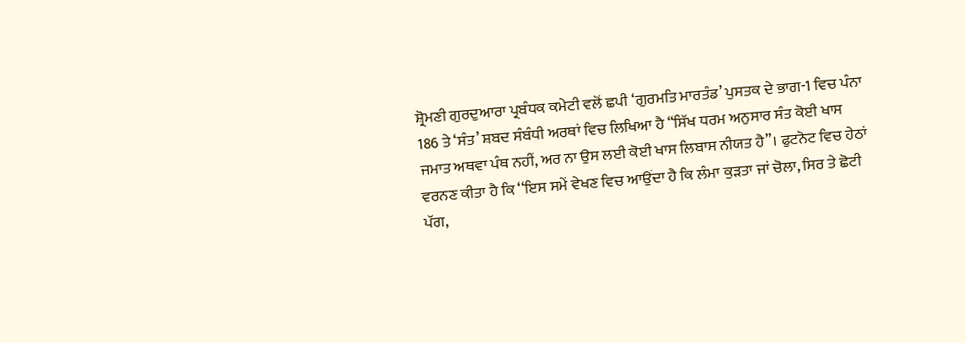ਸ਼੍ਰੋਮਣੀ ਗੁਰਦੁਆਰਾ ਪ੍ਰਬੰਧਕ ਕਮੇਟੀ ਵਲੋਂ ਛਪੀ ‘ਗੁਰਮਤਿ ਮਾਰਤੰਡ’ ਪੁਸਤਕ ਦੇ ਭਾਗ-1 ਵਿਚ ਪੰਨਾ 186 ਤੇ ‘ਸੰਤ’ ਸ਼ਬਦ ਸੰਬੰਧੀ ਅਰਥਾਂ ਵਿਚ ਲਿਖਿਆ ਹੈ “ਸਿੱਖ ਧਰਮ ਅਨੁਸਾਰ ਸੰਤ ਕੋਈ ਖਾਸ ਜਮਾਤ ਅਥਵਾ ਪੰਥ ਨਹੀਂ, ਅਰ ਨਾ ਉਸ ਲਈ ਕੋਈ ਖਾਸ ਲਿਬਾਸ ਨੀਯਤ ਹੈ”। ਫੁਟਨੋਟ ਵਿਚ ਹੇਠਾਂ ਵਰਨਣ ਕੀਤਾ ਹੈ ਕਿ ‘‘ਇਸ ਸਮੇਂ ਵੇਖਣ ਵਿਚ ਆਉਂਦਾ ਹੈ ਕਿ ਲੰਮਾ ਕੁੜਤਾ ਜਾਂ ਚੋਲਾ, ਸਿਰ ਤੇ ਛੋਟੀ ਪੱਗ,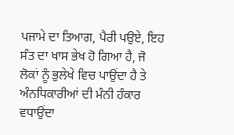ਪਜਾਮੇ ਦਾ ਤਿਆਗ, ਪੈਰੀ ਪਉਏ, ਇਹ ਸੰਤ ਦਾ ਖਾਸ ਭੇਖ ਹੋ ਗਿਆ ਹੈ, ਜੋ ਲੋਕਾਂ ਨੂੰ ਭੁਲੇਖੇ ਵਿਚ ਪਾਉਂਦਾ ਹੈ ਤੇ ਅੰਨਧਿਕਾਰੀਆਂ ਦੀ ਮੰਨੀ ਹੰਕਾਰ ਵਧਾਉਂਦਾ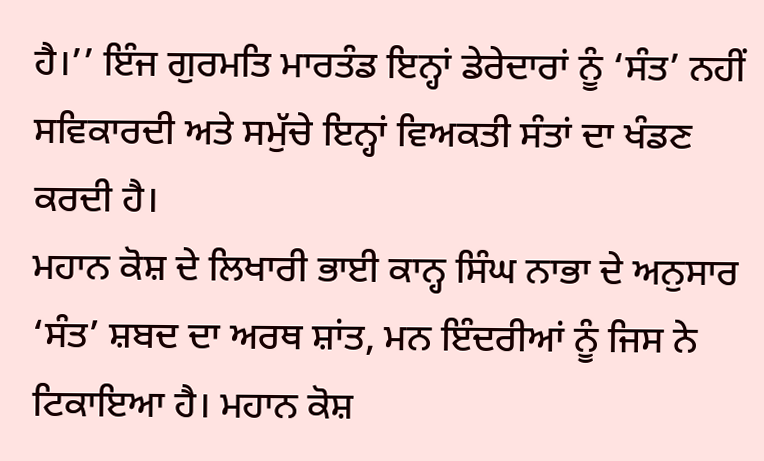ਹੈ।’’ ਇੰਜ ਗੁਰਮਤਿ ਮਾਰਤੰਡ ਇਨ੍ਹਾਂ ਡੇਰੇਦਾਰਾਂ ਨੂੰ ‘ਸੰਤ’ ਨਹੀਂ ਸਵਿਕਾਰਦੀ ਅਤੇ ਸਮੁੱਚੇ ਇਨ੍ਹਾਂ ਵਿਅਕਤੀ ਸੰਤਾਂ ਦਾ ਖੰਡਣ ਕਰਦੀ ਹੈ।
ਮਹਾਨ ਕੋਸ਼ ਦੇ ਲਿਖਾਰੀ ਭਾਈ ਕਾਨ੍ਹ ਸਿੰਘ ਨਾਭਾ ਦੇ ਅਨੁਸਾਰ ‘ਸੰਤ’ ਸ਼ਬਦ ਦਾ ਅਰਥ ਸ਼ਾਂਤ, ਮਨ ਇੰਦਰੀਆਂ ਨੂੰ ਜਿਸ ਨੇ ਟਿਕਾਇਆ ਹੈ। ਮਹਾਨ ਕੋਸ਼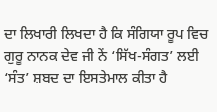ਦਾ ਲਿਖਾਰੀ ਲਿਖਦਾ ਹੈ ਕਿ ਸੰਗਿਯਾ ਰੂਪ ਵਿਚ ਗੁਰੂ ਨਾਨਕ ਦੇਵ ਜੀ ਨੇਂ ‘ਸਿੱਖ-ਸੰਗਤ’ ਲਈ ‘ਸੰਤ’ ਸ਼ਬਦ ਦਾ ਇਸਤੇਮਾਲ ਕੀਤਾ ਹੈ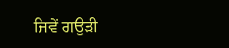ਜਿਵੇਂ ਗਉੜੀ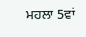ਮਹਲਾ 5ਵਾਂ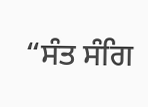“ਸੰਤ ਸੰਗਿ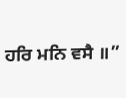ਹਰਿ ਮਨਿ ਵਸੈ ॥”